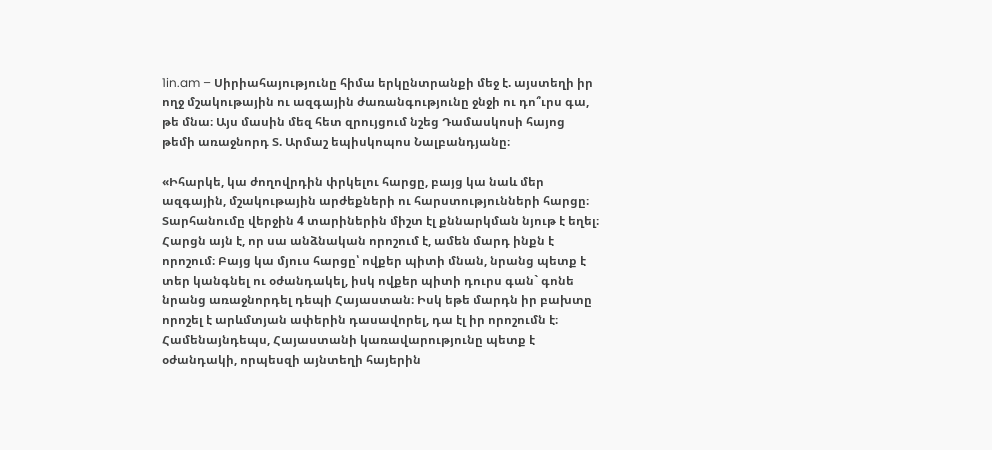1in.am – Սիրիահայությունը հիմա երկընտրանքի մեջ է. այստեղի իր ողջ մշակութային ու ազգային ժառանգությունը ջնջի ու դո՞ւրս գա, թե մնա։ Այս մասին մեզ հետ զրույցում նշեց Դամասկոսի հայոց թեմի առաջնորդ Տ. Արմաշ եպիսկոպոս Նալբանդյանը։

«Իհարկե, կա ժողովրդին փրկելու հարցը, բայց կա նաև մեր ազգային, մշակութային արժեքների ու հարստությունների հարցը։ Տարհանումը վերջին 4 տարիներին միշտ էլ քննարկման նյութ է եղել։ Հարցն այն է, որ սա անձնական որոշում է, ամեն մարդ ինքն է որոշում։ Բայց կա մյուս հարցը՝ ովքեր պիտի մնան, նրանց պետք է տեր կանգնել ու օժանդակել, իսկ ովքեր պիտի դուրս գան` գոնե նրանց առաջնորդել դեպի Հայաստան։ Իսկ եթե մարդն իր բախտը որոշել է արևմտյան ափերին դասավորել, դա էլ իր որոշումն է։ Համենայնդեպս, Հայաստանի կառավարությունը պետք է օժանդակի, որպեսզի այնտեղի հայերին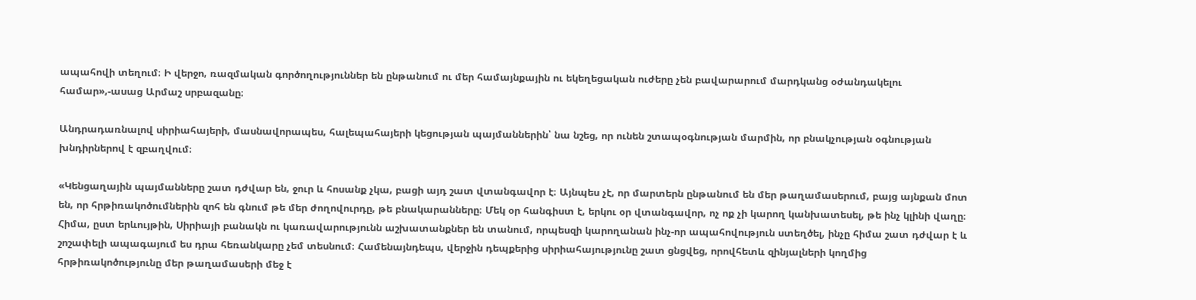ապահովի տեղում։ Ի վերջո, ռազմական գործողություններ են ընթանում ու մեր համայնքային ու եկեղեցական ուժերը չեն բավարարում մարդկանց օժանդակելու համար»,-ասաց Արմաշ սրբազանը։

Անդրադառնալով սիրիահայերի, մասնավորապես, հալեպահայերի կեցության պայմաններին՝ նա նշեց, որ ունեն շտապօգնության մարմին, որ բնակչության օգնության խնդիրներով է զբաղվում։

«Կենցաղային պայմանները շատ դժվար են, ջուր և հոսանք չկա, բացի այդ շատ վտանգավոր է։ Այնպես չէ, որ մարտերն ընթանում են մեր թաղամասերում, բայց այնքան մոտ են, որ հրթիռակոծումներին զոհ են գնում թե մեր ժողովուրդը, թե բնակարանները։ Մեկ օր հանգիստ է, երկու օր վտանգավոր, ոչ ոք չի կարող կանխատեսել, թե ինչ կլինի վաղը։ Հիմա, ըստ երևույթին, Սիրիայի բանակն ու կառավարությունն աշխատանքներ են տանում, որպեսզի կարողանան ինչ-որ ապահովություն ստեղծել, ինչը հիմա շատ դժվար է և շոշափելի ապագայում ես դրա հեռանկարը չեմ տեսնում։ Համենայնդեպս, վերջին դեպքերից սիրիահայությունը շատ ցնցվեց, որովհետև զինյալների կողմից հրթիռակոծությունը մեր թաղամասերի մեջ է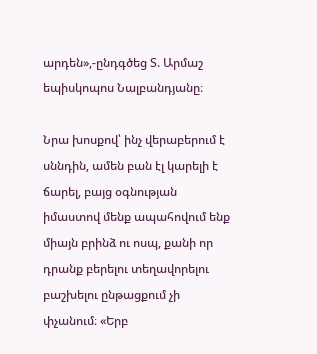արդեն»,-ընդգծեց Տ. Արմաշ եպիսկոպոս Նալբանդյանը։

Նրա խոսքով՝ ինչ վերաբերում է սննդին, ամեն բան էլ կարելի է ճարել, բայց օգնության իմաստով մենք ապահովում ենք միայն բրինձ ու ոսպ, քանի որ դրանք բերելու տեղավորելու բաշխելու ընթացքում չի փչանում։ «Երբ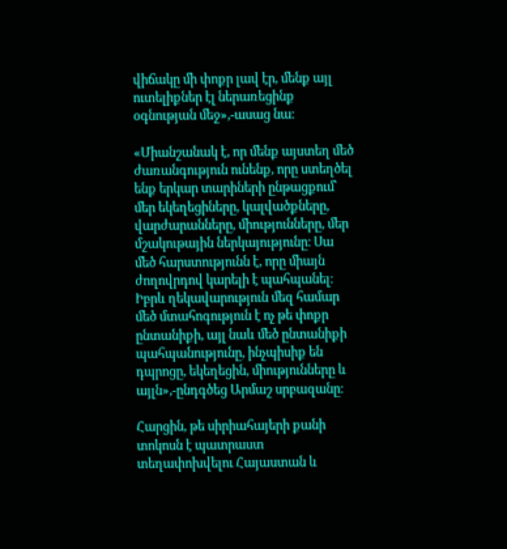վիճակը մի փոքր լավ էր, մենք այլ ուտելիքներ էլ ներառեցինք օգնության մեջ»,-ասաց նա։

«Միանշանակ է, որ մենք այստեղ մեծ ժառանգություն ունենք, որը ստեղծել ենք երկար տարիների ընթացքում՝ մեր եկեղեցիները, կալվածքները, վարժարանները, միությունները, մեր մշակութային ներկայությունը։ Սա մեծ հարստությունն է, որը միայն ժողովրդով կարելի է պահպանել։ Իբրև ղեկավարություն մեզ համար մեծ մտահոգություն է ոչ թե փոքր ընտանիքի, այլ նաև մեծ ընտանիքի պահպանությունը, ինչպիսիք են դպրոցը, եկեղեցին, միությունները և այլն»,-ընդգծեց Արմաշ սրբազանը։

Հարցին, թե սիրիահայերի քանի տոկոսն է պատրաստ տեղափոխվելու Հայաստան և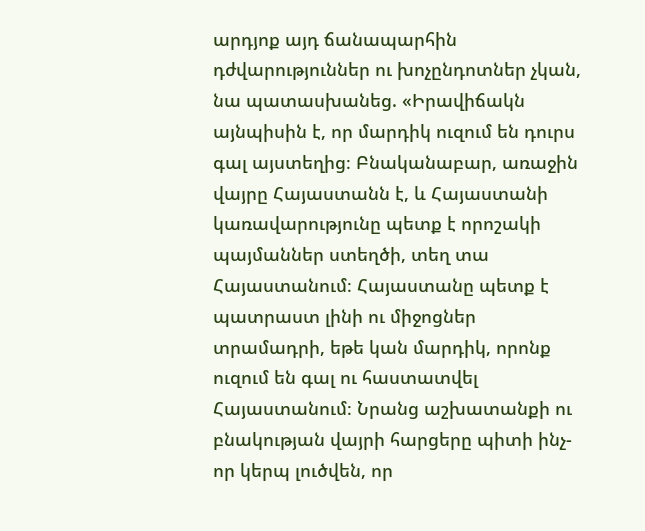արդյոք այդ ճանապարհին դժվարություններ ու խոչընդոտներ չկան, նա պատասխանեց. «Իրավիճակն այնպիսին է, որ մարդիկ ուզում են դուրս գալ այստեղից։ Բնականաբար, առաջին վայրը Հայաստանն է, և Հայաստանի կառավարությունը պետք է որոշակի պայմաններ ստեղծի, տեղ տա Հայաստանում։ Հայաստանը պետք է պատրաստ լինի ու միջոցներ տրամադրի, եթե կան մարդիկ, որոնք ուզում են գալ ու հաստատվել Հայաստանում։ Նրանց աշխատանքի ու բնակության վայրի հարցերը պիտի ինչ-որ կերպ լուծվեն, որ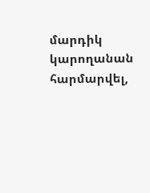մարդիկ կարողանան հարմարվել,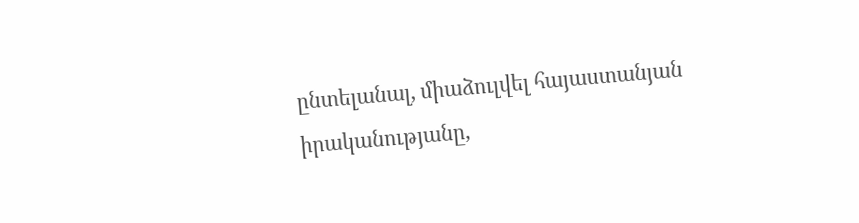ընտելանալ, միաձուլվել հայաստանյան իրականությանը,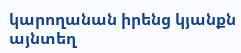կարողանան իրենց կյանքն այնտեղ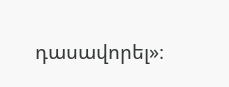դասավորել»։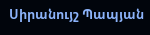Սիրանույշ Պապյան